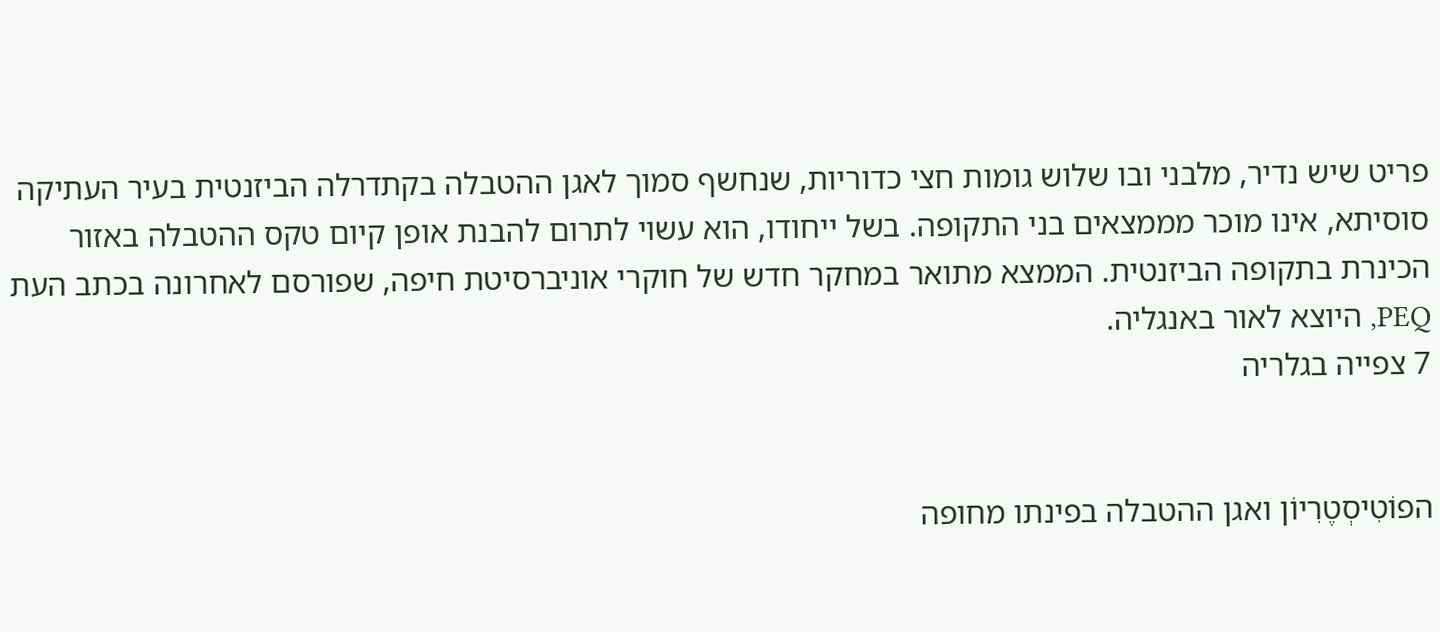פריט שיש נדיר, מלבני ובו שלוש גומות חצי כדוריות, שנחשף סמוך לאגן ההטבלה בקתדרלה הביזנטית בעיר העתיקה סוסיתא, אינו מוכר מממצאים בני התקופה. בשל ייחודו, הוא עשוי לתרום להבנת אופן קיום טקס ההטבלה באזור הכינרת בתקופה הביזנטית. הממצא מתואר במחקר חדש של חוקרי אוניברסיטת חיפה, שפורסם לאחרונה בכתב העת PEQ, היוצא לאור באנגליה.
7 צפייה בגלריה


הפוֹטִיסְטֶרִיוֹן ואגן ההטבלה בפינתו מחופה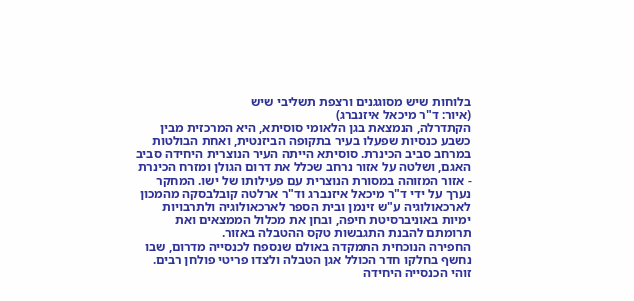בלוחות שיש מסוגגנים ורצפת תשליבי שיש
(איור: ד"ר מיכאל איזנברג)
הקתדרלה, הנמצאת בגן הלאומי סוסיתא, היא המרכזית מבין כשבע כנסיות שפעלו בעיר בתקופה הביזנטית, ואחת הבולטות במרחב סביב הכינרת. סוסיתא הייתה העיר הנוצרית היחידה סביב האגם, ושלטה על אזור נרחב שכלל את דרום הגולן ומזרח הכינרת - אזור המזוהה במסורת הנוצרית עם פעילותו של ישו. המחקר נערך על ידי ד"ר מיכאל איזנברג וד"ר ארלטה קובלבסקה מהמכון לארכאולוגיה ע"ש זינמן ובית הספר לארכאולוגיה ולתרבויות ימיות באוניברסיטת חיפה, ובחן את מכלול הממצאים ואת תרומתם להבנת התגבשות טקס ההטבלה באזור.
החפירה הנוכחית התמקדה באולם שנספח לכנסייה מדרום, שבו נחשף בחלקו חדר הכולל אגן הטבלה ולצדו פריטי פולחן רבים. זוהי הכנסייה היחידה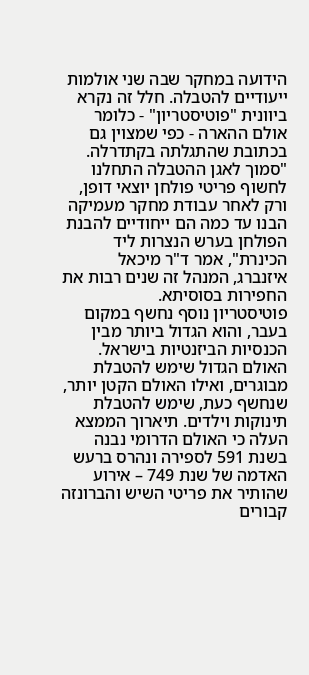הידועה במחקר שבה שני אולמות ייעודיים להטבלה. חלל זה נקרא ביוונית "פוטיסטריון" - כלומר אולם ההארה - כפי שמצוין גם בכתובת שהתגלתה בקתדרלה. "סמוך לאגן ההטבלה התחלנו לחשוף פריטי פולחן יוצאי דופן, ורק לאחר עבודת מחקר מעמיקה הבנו עד כמה הם ייחודיים להבנת הפולחן בערש הנצרות ליד הכינרת", אמר ד"ר מיכאל איזנברג, המנהל זה שנים רבות את החפירות בסוסיתא.
פוטיסטריון נוסף נחשף במקום בעבר, והוא הגדול ביותר מבין הכנסיות הביזנטיות בישראל. האולם הגדול שימש להטבלת מבוגרים, ואילו האולם הקטן יותר, שנחשף כעת, שימש להטבלת תינוקות וילדים. תיארוך הממצא העלה כי האולם הדרומי נבנה בשנת 591 לספירה ונהרס ברעש האדמה של שנת 749 – אירוע שהותיר את פריטי השיש והברונזה קבורים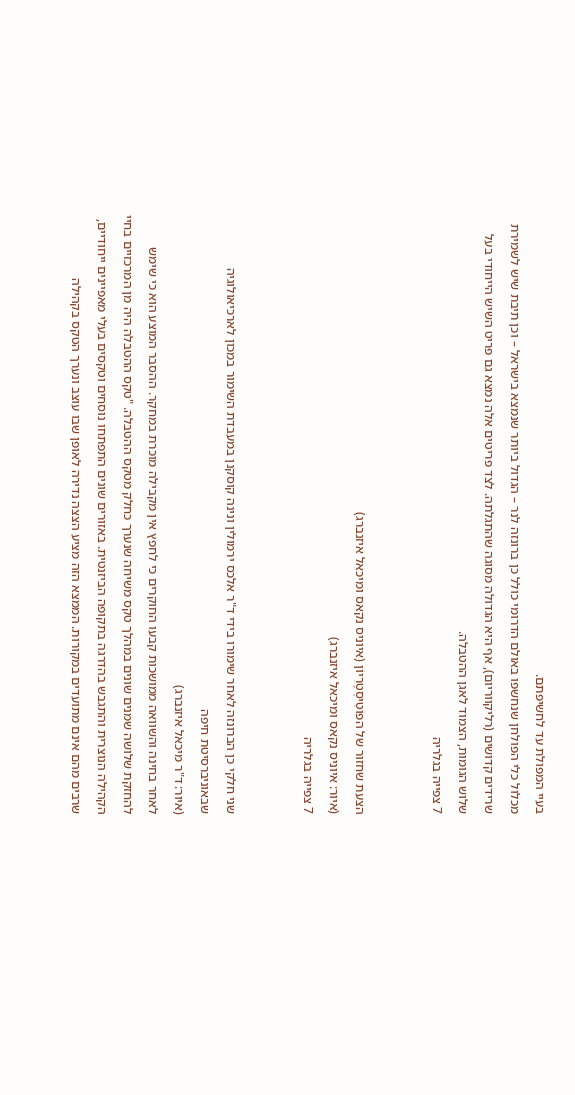בעיי המפולת עד לחשיפתם.
מכלול כלי הפולחן שנחשפו באולם הדרומי כולל כן ברונזה לנר – הגדול ביותר שנמצא בישראל – וכן תיבת שיש לשמירת שרידים קדושים (רליקווריום), אף היא הגדולה מסוגה שהתגלתה. לצד פריטים אלה נמצא גם פריט השיש הייחודי בעל שלוש הגומות, הצמוד לאגן ההטבלה.
7 צפייה בגלריה


הצעת שחזור של הפוֹטִיסְטֶרִיוֹן (איוניס נקאס ומיכאל איזנברג)
(איור: איוניס נקאס ומיכאל איזנברג)
7 צפייה בגלריה


שני חלקי כן הברונזה לאחר שימורו בידי ד"ר אלכס ירמולין ונינה קוסקנן במעבדת השימור במכון לארכיאולוגיה שבאוניברסיטת חיפה
(איור: ד"ר מיכאל איזנברג)
לאחר בחינה והשוואה ממושכות קבעו החוקרים כי לחפץ אין מקבילה מוכרת במחקר. ההסבר המוצע הוא כי שימש להחזקת שלושה שמנים שונים במהלך טקס משיחה שנערך כחלק מטקס ההטבלה. "טקס ההטבלה היה מן המרכזיים בחיי הקהילה הנוצרית והתגבש בהדרגה בתקופה הביזנטית. באזורים שונים התפתחו נוסחים וטקסים בעלי מאפיינים ייחודיים, שרבים מהם אינם מתועדים במקורות. הממצא הזה מציע הצצה נדירה לאופן שבו עוצב ונערך הטקס בקהילה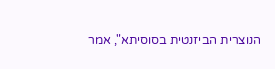הנוצרית הביזנטית בסוסיתא", אמר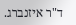ד"ר איזנברג.